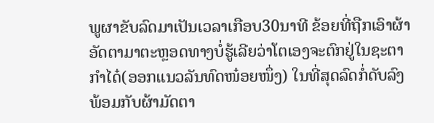ພູຜາຂັບລົດມາເປັນເວລາເກືອບ30ນາທີ ຂ້ອຍທີ່ຖືກເອົາຜ້າອັດຕາມາຕະຫຼອດທາງບໍ່ຮູ້ເລີຍວ່າໂຕເອງຈະຕົກຢູ່ໃນຊະຕາກໍາໄດ໋(ອອກແນວລັນທົດໜ໋ອຍໜຶ່ງ) ໃນທີ່ສຸດລົດກໍ່ດັບລົງ ພ້ອມກັບຜ້າມັດຕາ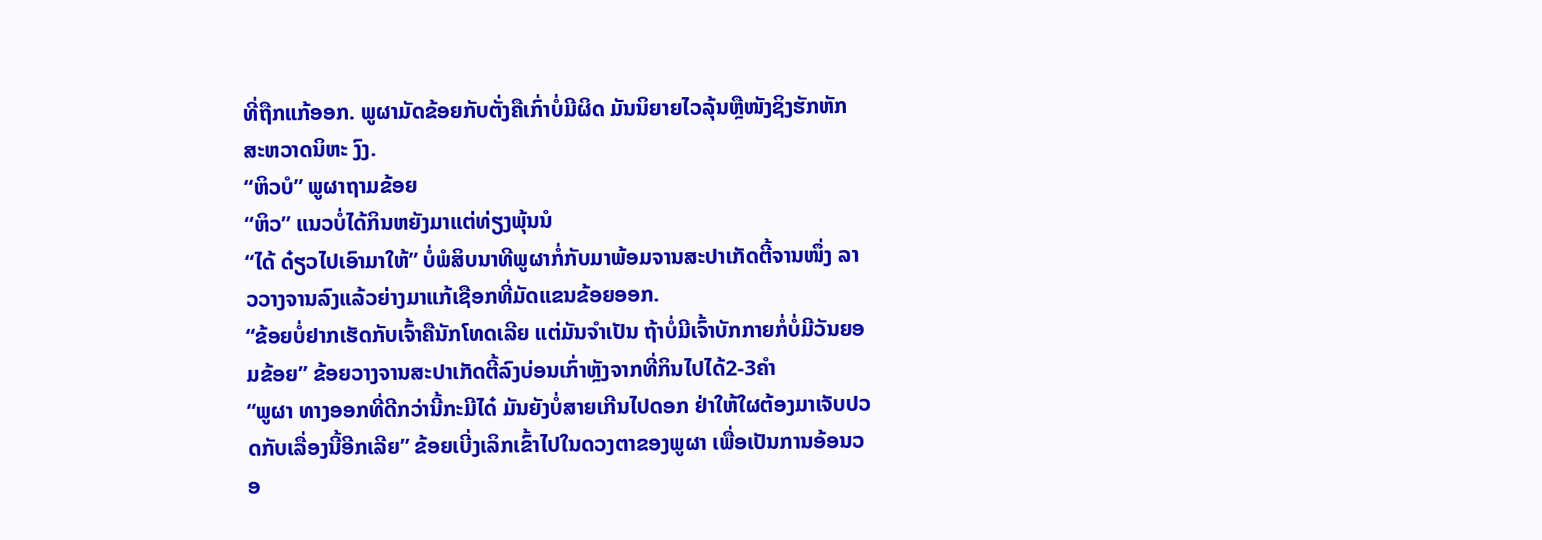ທີ່ຖືກແກ້ອອກ. ພູຜາມັດຂ້ອຍກັບຕັ່ງຄືເກົ່າບໍ່ມີຜິດ ມັນນິຍາຍໄວລຸ້ນຫຼືໜັງຊິງຮັກຫັກສະຫວາດນິຫະ ງົງ.
“ຫິວບໍ” ພູຜາຖາມຂ້ອຍ
“ຫິວ” ແນວບໍ່ໄດ້ກິນຫຍັງມາແຕ່ທ່ຽງພຸ້ນນໍ
“ໄດ້ ດ໋ຽວໄປເອົາມາໃຫ້” ບໍ່ພໍສິບນາທີພູຜາກໍ່ກັບມາພ້ອມຈານສະປາເກັດຕີ້ຈານໜຶ່ງ ລາວວາງຈານລົງແລ້ວຍ່າງມາແກ້ເຊືອກທີ່ມັດແຂນຂ້ອຍອອກ.
“ຂ້ອຍບໍ່ຢາກເຮັດກັບເຈົ້າຄືນັກໂທດເລີຍ ແຕ່ມັນຈໍາເປັນ ຖ້າບໍ່ມີເຈົ້າບັກກາຍກໍ່ບໍ່ມີວັນຍອມຂ້ອຍ” ຂ້ອຍວາງຈານສະປາເກັດຕີ້ລົງບ່ອນເກົ່າຫຼັງຈາກທີ່ກິນໄປໄດ້2-3ຄໍາ
“ພູຜາ ທາງອອກທີ່ດີກວ່ານີ້ກະມີໄດ໋ ມັນຍັງບໍ່ສາຍເກີນໄປດອກ ຢ່າໃຫ້ໃຜຕ້ອງມາເຈັບປວດກັບເລື່ອງນີ້ອີກເລີຍ” ຂ້ອຍເບີ່ງເລິກເຂົ້າໄປໃນດວງຕາຂອງພູຜາ ເພື່ອເປັນການອ້ອນວອ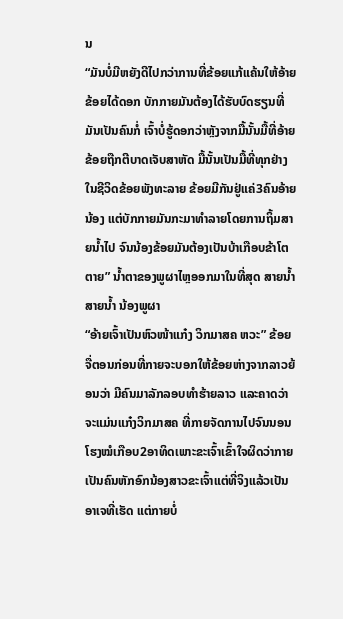ນ
“ມັນບໍ່ມີຫຍັງດີໄປກວ່າການທີ່ຂ້ອຍແກ້ແຄ້ນໃຫ້ອ້າຍຂ້ອຍໄດ້ດອກ ບັກກາຍມັນຕ້ອງໄດ້ຮັບບົດຮຽນທີ່ມັນເປັນຄົນກໍ່ ເຈົ້າບໍ່ຮູ້ດອກວ່າຫຼັງຈາກມື້ນັ້ນມື້ທີ່ອ້າຍຂ້ອຍຖືກຕີບາດເຈັບສາຫັດ ມື້ນັ້ນເປັນມື້ທີ່ທຸກຢ່າງໃນຊີວິດຂ້ອຍພັງທະລາຍ ຂ້ອຍມີກັນຢູ່ແຄ່3ຄົນອ້າຍນ້ອງ ແຕ່ບັກກາຍມັນກະມາທໍາລາຍໂດຍການຖິ້ມສາຍນໍ້າໄປ ຈົນນ້ອງຂ້ອຍມັນຕ້ອງເປັນບ້າເກືອບຂ້າໂຕຕາຍ” ນໍ້າຕາຂອງພູຜາໄຫຼອອກມາໃນທີ່ສຸດ ສາຍນໍ້າ ສາຍນໍ້າ ນ້ອງພູຜາ
“ອ້າຍເຈົ້າເປັນຫົວໜ້າແກ໋ງ ວິກມາສຄ ຫວະ” ຂ້ອຍຈື່ຕອນກ່ອນທີ່ກາຍຈະບອກໃຫ້ຂ້ອຍຫ່າງຈາກລາວຍ້ອນວ່າ ມີຄົນມາລັກລອບທໍາຮ້າຍລາວ ແລະຄາດວ່າຈະແມ່ນແກ໋ງວິກມາສຄ ທີ່ກາຍຈັດການໄປຈົນນອນໂຮງໝໍເກືອບ2ອາທິດເພາະຂະເຈົ້າເຂົ້າໃຈຜິດວ່າກາຍເປັນຄົນຫັກອົກນ້ອງສາວຂະເຈົ້າແຕ່ທີ່ຈິງແລ້ວເປັນອາເຈທີ່ເຮັດ ແຕ່ກາຍບໍ່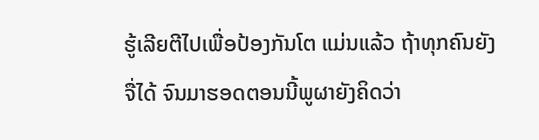ຮູ້ເລີຍຕີໄປເພື່ອປ້ອງກັນໂຕ ແມ່ນແລ້ວ ຖ້າທຸກຄົນຍັງຈື່ໄດ້ ຈົນມາຮອດຕອນນີ້ພູຜາຍັງຄິດວ່າ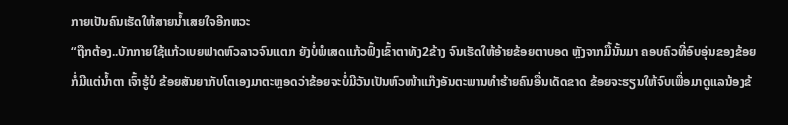ກາຍເປັນຄົນເຮັດໃຫ້ສາຍນໍ້າເສຍໃຈອີກຫວະ
“ຖືກຕ້ອງ..ບັກກາຍໃຊ້ແກ້ວເບຍຟາດຫົວລາວຈົນແຕກ ຍັງບໍ່ພໍເສດແກ້ວຟົ້ງເຂົ້າຕາທັງ2ຂ້າງ ຈົນເຮັດໃຫ້ອ້າຍຂ້ອຍຕາບອດ ຫຼັງຈາກມື້ນັ້ນມາ ຄອບຄົວທີ່ອົບອຸ່ນຂອງຂ້ອຍກໍ່ມີແຕ່ນໍ້າຕາ ເຈົ້າຮູ້ບໍ ຂ້ອຍສັນຍາກັບໂຕເອງມາຕະຫຼອດວ່າຂ້ອຍຈະບໍ່ມີວັນເປັນຫົວໜ້າແກ໊ງອັນຕະພານທໍາຮ້າຍຄົນອື່ນເດັດຂາດ ຂ້ອຍຈະຮຽນໃຫ້ຈົບເພື່ອມາດູແລນ້ອງຂ້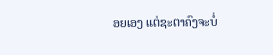ອຍເອງ ແຕ່ຊະຕາຄົງຈະບໍ່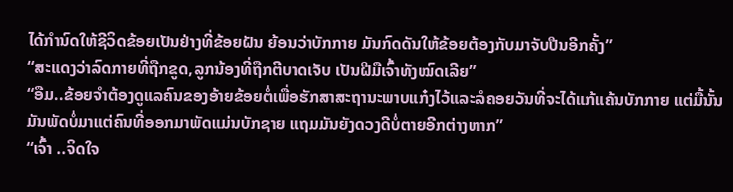ໄດ້ກໍານົດໃຫ້ຊີວິດຂ້ອຍເປັນຢ່າງທີ່ຂ້ອຍຝັນ ຍ້ອນວ່າບັກກາຍ ມັນກົດດັນໃຫ້ຂ້ອຍຕ້ອງກັບມາຈັບປືນອີກຄັ້ງ”
“ສະແດງວ່າລົດກາຍທີ່ຖືກຂູດ,ລູກນ້ອງທີ່ຖືກຕີບາດເຈັບ ເປັນຝີມືເຈົ້າທັງໝົດເລີຍ”
“ອືມ..ຂ້ອຍຈໍາຕ້ອງດູແລຄົນຂອງອ້າຍຂ້ອຍຕໍ່ເພື່ອຮັກສາສະຖານະພາບແກ໋ງໄວ້ແລະລໍຄອຍວັນທີ່ຈະໄດ້ແກ້ແຄ້ນບັກກາຍ ແຕ່ມື້ນັ້ນມັນພັດບໍ່ມາແຕ່ຄົນທີ່ອອກມາພັດແມ່ນບັກຊາຍ ແຖມມັນຍັງດວງດີບໍ່ຕາຍອີກຕ່າງຫາກ”
“ເຈົ້າ ..ຈິດໃຈ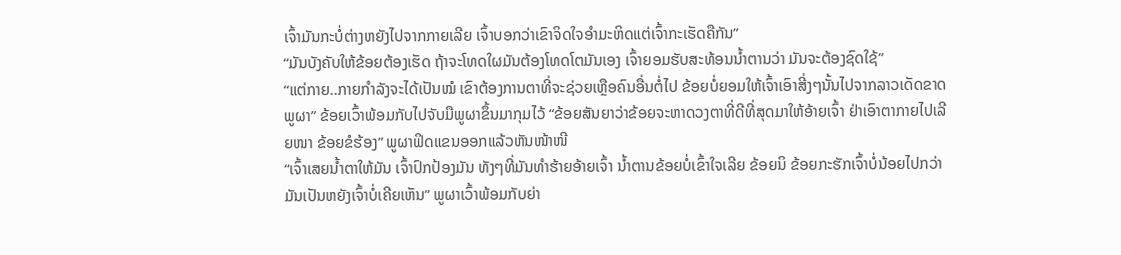ເຈົ້າມັນກະບໍ່ຕ່າງຫຍັງໄປຈາກກາຍເລີຍ ເຈົ້າບອກວ່າເຂົາຈິດໃຈອໍາມະຫິດແຕ່ເຈົ້າກະເຮັດຄືກັນ”
“ມັນບັງຄັບໃຫ້ຂ້ອຍຕ້ອງເຮັດ ຖ້າຈະໂທດໃຜມັນຕ້ອງໂທດໂຕມັນເອງ ເຈົ້າຍອມຮັບສະທ້ອນນໍ້າຕານວ່າ ມັນຈະຕ້ອງຊົດໃຊ້”
“ແຕ່ກາຍ..ກາຍກໍາລັງຈະໄດ້ເປັນໝໍ ເຂົາຕ້ອງການຕາທີ່ຈະຊ່ວຍເຫຼືອຄົນອື່ນຕໍ່ໄປ ຂ້ອຍບໍ່ຍອມໃຫ້ເຈົ້າເອົາສີ່ງໆນັ້ນໄປຈາກລາວເດັດຂາດ ພູຜາ” ຂ້ອຍເວົ້າພ້ອມກັບໄປຈັບມືພູຜາຂຶ້ນມາກຸມໄວ້ “ຂ້ອຍສັນຍາວ່າຂ້ອຍຈະຫາດວງຕາທີ່ດີທີ່ສຸດມາໃຫ້ອ້າຍເຈົ້າ ຢ່າເອົາຕາກາຍໄປເລີຍໜາ ຂ້ອຍຂໍຮ້ອງ” ພູຜາຟິດແຂນອອກແລ້ວຫັນໜ້າໜີ
“ເຈົ້າເສຍນໍ້າຕາໃຫ້ມັນ ເຈົ້າປົກປ້ອງມັນ ທັງໆທີ່ມັນທໍາຮ້າຍອ້າຍເຈົ້າ ນໍ້າຕານຂ້ອຍບໍ່ເຂົ້າໃຈເລີຍ ຂ້ອຍນິ ຂ້ອຍກະຮັກເຈົ້າບໍ່ນ້ອຍໄປກວ່າມັນເປັນຫຍັງເຈົ້າບໍ່ເຄີຍເຫັນ” ພູຜາເວົ້າພ້ອມກັບຍ່າ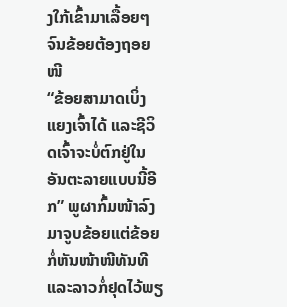ງໃກ້ເຂົ້າມາເລື້ອຍໆຈົນຂ້ອຍຕ້ອງຖອຍໜີ
“ຂ້ອຍສາມາດເບິ່ງແຍງເຈົ້າໄດ້ ແລະຊີວິດເຈົ້າຈະບໍ່ຕົກຢູ່ໃນອັນຕະລາຍແບບນີ້ອີກ” ພູຜາກົ້ມໜ້າລົງມາຈູບຂ້ອຍແຕ່ຂ້ອຍກໍ່ຫັນໜ້າໜີທັນທີ ແລະລາວກໍ່ຢຸດໄວ້ພຽ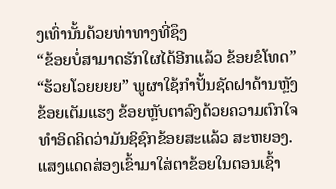ງເທົ່ານັ້ນດ້ວຍທ່າທາງທີ່ຊຶງ
“ຂ້ອຍບໍ່ສາມາດຮັກໃຜໄດ້ອີກແລ້ວ ຂ້ອຍຂໍໂທດ”
“ຮ້ວຍໂວຍຍຍຍ” ພູຜາໃຊ້ກໍາປັ້ນຊັດຝາດ້ານຫຼັງຂ້ອຍເຕັມແຮງ ຂ້ອຍຫຼັບຕາລົງດ້ວຍຄວາມຕົກໃຈ ທໍາອິດຄິດວ່າມັນຊິຊົກຂ້ອຍສະແລ້ວ ສະຫຍອງ.
ແສງແດດສ່ອງເຂົ້າມາໃສ່ຕາຂ້ອຍໃນຕອນເຊົ້າ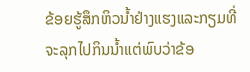ຂ້ອຍຮູ້ສຶກຫິວນໍ້າຢ່າງແຮງແລະກຽມທີ່ຈະລຸກໄປກິນນໍ້າແຕ່ພົບວ່າຂ້ອ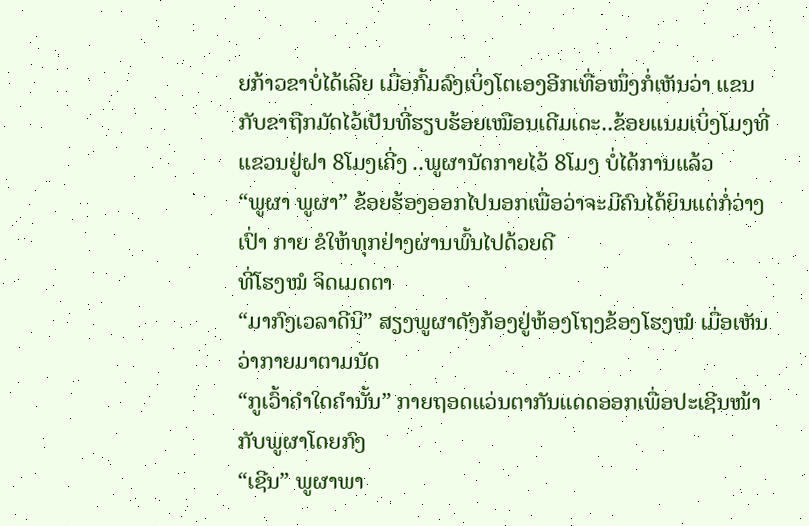ຍກ້າວຂາບໍ່ໄດ້ເລີຍ ເມື່ອກົ້ມລົງເບິ່ງໂຕເອງອີກເທື່ອໜຶ່ງກໍ່ເຫັນວ່າ ແຂນກັບຂາຖືກມັດໄວ້ເປັນທີ່ຮຽບຮ້ອຍເໝືອນເດີມເດະ..ຂ້ອຍແນມເບິ່ງໂມງທີ່ແຂວນຢູ່ຝາ 8ໂມງເຄີ່ງ ..ພູຜານັດກາຍໄວ້ 8ໂມງ ບໍ່ໄດ້ການແລ້ວ
“ພູຜາ ພູຜາ” ຂ້ອຍຮ້ອງອອກໄປນອກເພື່ອວ່າຈະມີຄົນໄດ້ຍິນແຕ່ກໍ່ວ່າງເປົ່າ ກາຍ ຂໍໃຫ້ທຸກຢ່າງຜ່ານພົ້ນໄປດ້ວຍດີ
ທີ່ໂຮງໝໍ ຈິດເມດຕາ
“ມາກົງເວລາດີນິ” ສຽງພູຜາດັງກ້ອງຢູ່ຫ້ອງໂຖງຂ້ອງໂຮງໝໍ ເມື່ອເຫັນວ່າກາຍມາຕາມນັດ
“ກູເວົ້າຄໍາໃດຄໍານັ້ນ” ກາຍຖອດແວ່ນຕາກັນແດດອອກເພື່ອປະເຊີນໜ້າກັບພູຜາໂດຍກົງ
“ເຊີນ” ພູຜາພາ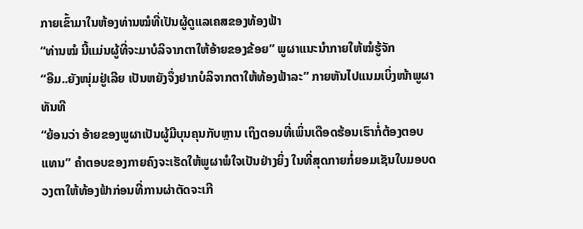ກາຍເຂົ້າມາໃນຫ້ອງທ່ານໝໍທີ່ເປັນຜູ້ດູແລເຄສຂອງທ້ອງຟ້າ
“ທ່ານໝໍ ນີ້ແມ່ນຜູ້ທີ່ຈະມາບໍລິຈາກຕາໃຫ້ອ້າຍຂອງຂ້ອຍ” ພູຜາແນະນໍາກາຍໃຫ້ໝໍຮູ້ຈັກ
“ອືມ..ຍັງໜຸ່ມຢູ່ເລີຍ ເປັນຫຍັງຈຶ່ງຢາກບໍລິຈາກຕາໃຫ້ທ້ອງຟ້າລະ” ກາຍຫັນໄປແນມເບິ່ງໜ້າພູຜາທັນທີ
“ຍ້ອນວ່າ ອ້າຍຂອງພູຜາເປັນຜູ້ມີບຸນຄຸນກັບຫຼານ ເຖິງຕອນທີ່ເພິ່ນເດືອດຮ້ອນເຮົາກໍ່ຕ້ອງຕອບແທນ” ຄໍາຕອບຂອງກາຍຄົງຈະເຮັດໃຫ້ພູຜາພໍໃຈເປັນຢ່າງຍິ່ງ ໃນທີ່ສຸດກາຍກໍ່ຍອມເຊັນໃບມອບດວງຕາໃຫ້ທ້ອງຟ້າກ່ອນທີ່ການຜ່າຕັດຈະເກີ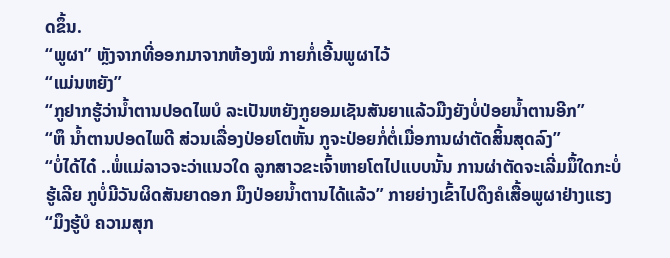ດຂຶ້ນ.
“ພູຜາ” ຫຼັງຈາກທີ່ອອກມາຈາກຫ້ອງໝໍ ກາຍກໍ່ເອີ້ນພູຜາໄວ້
“ແມ່ນຫຍັງ”
“ກູຢາກຮູ້ວ່ານໍ້າຕານປອດໄພບໍ ລະເປັນຫຍັງກູຍອມເຊັນສັນຍາແລ້ວມືງຍັງບໍ່ປ່ອຍນໍ້າຕານອີກ”
“ຫຶ ນໍ້າຕານປອດໄພດີ ສ່ວນເລື່ອງປ່ອຍໂຕຫັ້ນ ກູຈະປ່ອຍກໍ່ຕໍ່ເມື່ອການຜ່າຕັດສິ້ນສຸດລົງ”
“ບໍ່ໄດ້ໄດ໋ ..ພໍ່ແມ່ລາວຈະວ່າແນວໃດ ລູກສາວຂະເຈົ້າຫາຍໂຕໄປແບບນັ້ນ ການຜ່າຕັດຈະເລີ່ມມຶ້ໃດກະບໍ່ຮູ້ເລີຍ ກູບໍ່ມີວັນຜິດສັນຍາດອກ ມຶງປ່ອຍນໍ້າຕານໄດ້ແລ້ວ” ກາຍຍ່າງເຂົ້າໄປດຶງຄໍເສື້ອພູຜາຢ່າງແຮງ
“ມຶງຮູ້ບໍ ຄວາມສຸກ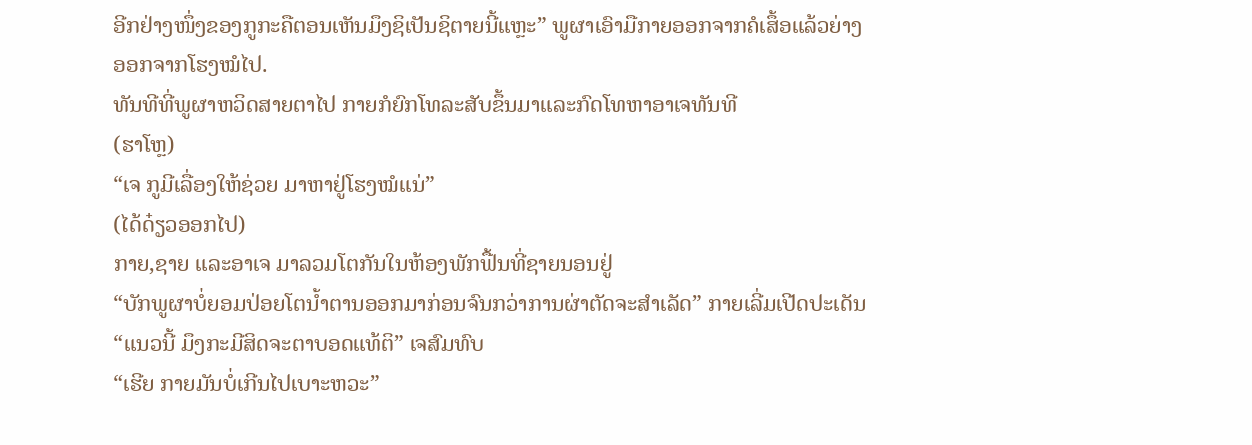ອີກຢ່າງໜຶ່ງຂອງກູກະຄືຕອນເຫັນມຶງຊິເປັນຊິຕາຍນີ້ແຫຼະ” ພູຜາເອົາມືກາຍອອກຈາກຄໍເສຶ້ອແລ້ວຍ່າງອອກຈາກໂຮງໝໍໄປ.
ທັນທີທີ່ພູຜາຫວິດສາຍຕາໄປ ກາຍກໍຍົກໂທລະສັບຂຶ້ນມາແລະກົດໂທຫາອາເຈທັນທີ
(ຮາໂຫຼ)
“ເຈ ກູມີເລື່ອງໃຫ້ຊ່ວຍ ມາຫາຢູ່ໂຮງໝໍແນ່”
(ໄດ້ດ໋ຽວອອກໄປ)
ກາຍ,ຊາຍ ແລະອາເຈ ມາລວມໂຕກັນໃນຫ້ອງພັກຟື້ນທີ່ຊາຍນອນຢູ່
“ບັກພູຜາບໍ່ຍອມປ່ອຍໂຕນໍ້າຕານອອກມາກ່ອນຈົນກວ່າການຜ່າຕັດຈະສໍາເລັດ” ກາຍເລີ່ມເປີດປະເດັນ
“ແນວນີ້ ມຶງກະມີສິດຈະຕາບອດແທ້ຕິ” ເຈສົມທົບ
“ເຮີຍ ກາຍມັນບໍ່ເກີນໄປເບາະຫວະ”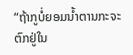“ຖ້າກູບໍ່ຍອມນໍ້າຕານກະຈະຕົກຢູ່ໃນ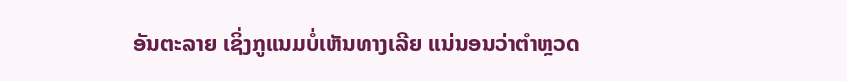ອັນຕະລາຍ ເຊິ່ງກູແນມບໍ່ເຫັນທາງເລີຍ ແນ່ນອນວ່າຕໍາຫຼວດ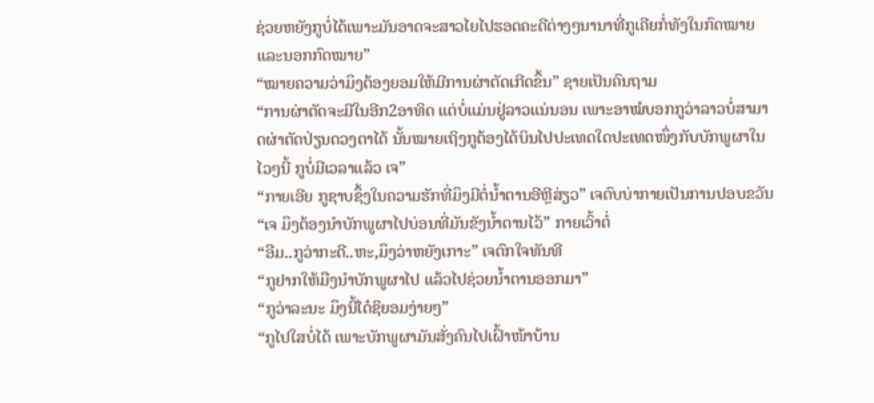ຊ່ວຍຫຍັງກູບໍ່ໄດ້ເພາະມັນອາດຈະສາວໄຍໄປຮອດຄະດີຕ່າງໆນານາທີ່ກູເຄີຍກໍ່ທັງໃນກົດໝາຍແລະນອກກົດໝາຍ”
“ໝາຍຄວາມວ່າມຶງຕ້ອງຍອມໃຫ້ມີການຜ່າຕັດເກີດຂຶ້ນ” ຊາຍເປັນຄົນຖາມ
“ການຜ່າຕັດຈະມີໃນອີກ2ອາທິດ ແຕ່ບໍ່ແມ່ນຢູ່ລາວແນ່ນອນ ເພາະອາໝໍບອກກູວ່າລາວບໍ່ສາມາດຜ່າຕັດປ່ຽນດວງຕາໄດ້ ນັ້ນໝາຍເຖິງກູຕ້ອງໄດ້ບິນໄປປະເທດໃດປະເທດໜຶ່ງກັບບັກພູຜາໃນໄວໆນີ້ ກູບໍ່ມີເວລາແລ້ວ ເຈ”
“ກາຍເອີຍ ກູຊາບຊຶ້ງໃນຄວາມຮັກທີ່ມຶງມີຕໍ່ນໍ້າຕານອີຫຼີສ່ຽວ” ເຈຕົບບ່າກາຍເປັນການປອບຂວັນ
“ເຈ ມຶງຕ້ອງນໍາບັກພູຜາໄປບ່ອນທີ່ມັນຂັງນໍ້າຕານໄວ້” ກາຍເວົ້າຕໍ່
“ອືມ..ກູວ່າກະດີ..ຫະ,ມຶງວ່າຫຍັງເກາະ” ເຈຕົກໃຈທັນທີ
“ກູຢາກໃຫ້ມືງນໍາບັກພູຜາໄປ ແລ້ວໄປຊ່ວຍນໍ້າຕານອອກມາ”
“ກູວ່າລະນະ ມຶງນີ້ໄດ໋ຊິຍອມງ່າຍໆ”
“ກູໄປໃສບໍ່ໄດ້ ເພາະບັກພູຜາມັນສັ່ງຄົນໄປເຝົ້າໜ້າບ້ານ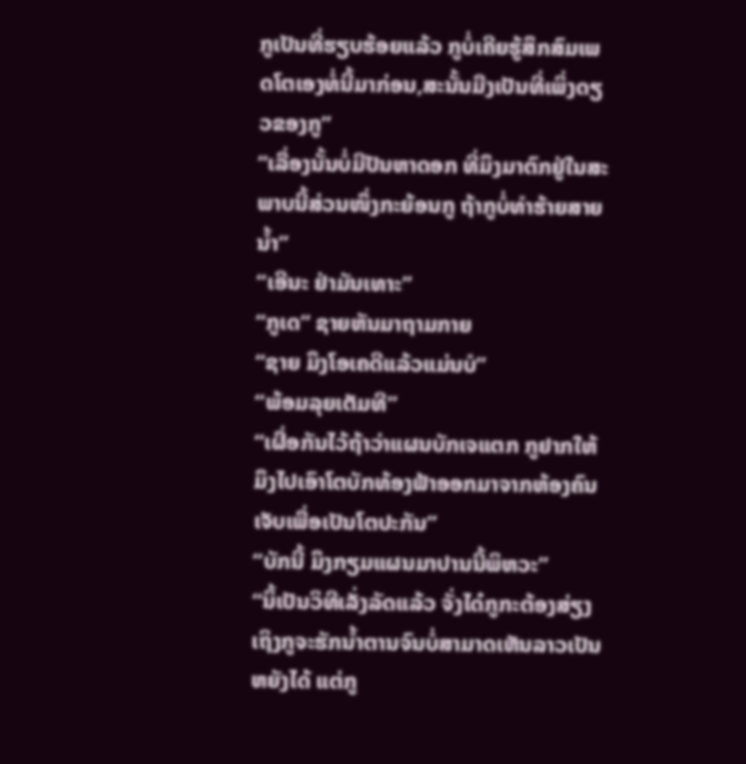ກູເປັນທີ່ຮຽບຮ້ອຍແລ້ວ ກູບໍ່ເຄີຍຮູ້ສຶກສົມເພດໂຕເອງທໍ່ນີ້ມາກ່ອນ,ສະນັ້ນມືງເປັນທີ່ເພິ່ງດຽວຂອງກູ”
“ເລື່ອງນັ້ນບໍ່ມີປັນຫາດອກ ທີ່ມຶງມາຕົກຢູ່ໃນສະພາບນີ້ສ່ວນໜຶ່ງກະຍ້ອນກູ ຖ້າກູບໍ່ທໍາຮ້າຍສາຍນໍ້າ”
“ເອີນະ ຢ່າມັນເທາະ”
“ກູເດ” ຊາຍຫັນມາຖາມກາຍ
“ຊາຍ ມຶງໂອເຄດີແລ້ວແມ່ນບໍ”
“ພ້ອມລຸຍເຕັມທີ”
“ເຜື່ອກັນໄວ້ຖ້າວ່າແຜນບັກເຈແຕກ ກູຢາກໃຫ້ມຶງໄປເອົາໂຕບັກທ້ອງຟ້າອອກມາຈາກຫ້ອງຄົນເຈັບເພື່ອເປັນໂຕປະກັນ”
“ບັກນີ້ ມຶງກຽມແຜນມາປານນີ້ພິຫວະ”
“ນິ້ເປັນວິທີເລັ່ງລັດແລ້ວ ຈັ່ງໄດ໋ກູກະຕ້ອງສ່ຽງ ເຖິງກູຈະຮັກນໍ້າຕານຈົນບໍ່ສາມາດເຫັນລາວເປັນຫຍັງໄດ້ ແຕ່ກູ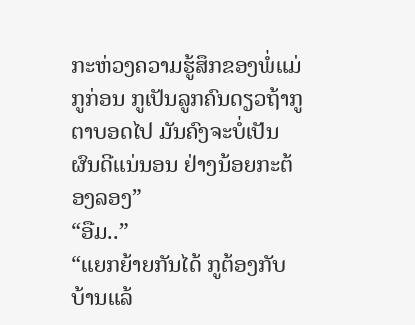ກະຫ່ວງຄວາມຮູ້ສຶກຂອງພໍ່ແມ່ກູກ່ອນ ກູເປັນລູກຄົນດຽວຖ້າກູຕາບອດໄປ ມັນຄົງຈະບໍ່ເປັນຜົນດີແນ່ນອນ ຢ່າງນ້ອຍກະຕ້ອງລອງ”
“ອືມ..”
“ແຍກຍ້າຍກັນໄດ້ ກູຕ້ອງກັບບ້ານແລ້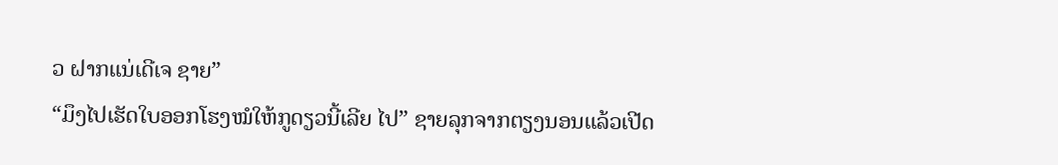ວ ຝາກແນ່ເດີເຈ ຊາຍ”
“ມຶງໄປເຮັດໃບອອກໂຮງໝໍໃຫ້ກູດຽວນີ້ເລີຍ ໄປ” ຊາຍລຸກຈາກຕຽງນອນແລ້ວເປີດ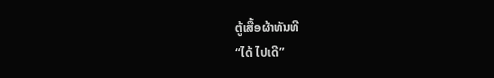ຕູ້ເສື້ອຜ້າທັນທີ
“ໄດ້ ໄປເດີ”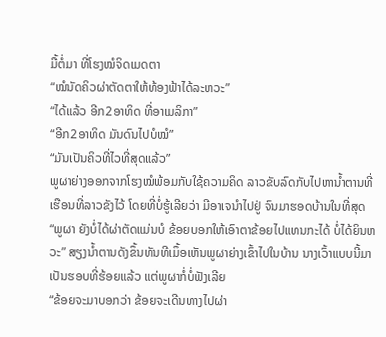ມື້ຕໍ່ມາ ທີ່ໂຮງໝໍຈິດເມດຕາ
“ໝໍນັດຄິວຜ່າຕັດຕາໃຫ້ທ້ອງຟ້າໄດ້ລະຫວະ”
“ໄດ້ແລ້ວ ອີກ2ອາທິດ ທີ່ອາເມລິກາ”
“ອີກ2ອາທິດ ມັນດົນໄປບໍໝໍ”
“ມັນເປັນຄິວທີ່ໄວທີ່ສຸດແລ້ວ”
ພູຜາຍ່າງອອກຈາກໂຮງໝໍພ້ອມກັບໃຊ້ຄວາມຄິດ ລາວຂັບລົດກັບໄປຫານໍ້າຕານທີ່ເຮືອນທີ່ລາວຂັງໄວ້ ໂດຍທີ່ບໍ່ຮູ້ເລີຍວ່າ ມີອາເຈນໍາໄປຢູ່ ຈົນມາຮອດບ້ານໃນທີ່ສຸດ
“ພູຜາ ຍັງບໍ່ໄດ້ຜ່າຕັດແມ່ນບໍ ຂ້ອຍບອກໃຫ້ເອົາຕາຂ້ອຍໄປແທນກະໄດ້ ບໍ່ໄດ້ຍິນຫວະ” ສຽງນໍ້າຕານດັງຂຶ້ນທັນທີເມຶ້ອເຫັນພູຜາຍ່າງເຂົ້າໄປໃນບ້ານ ນາງເວົ້າແບບນີ້ມາເປັນຮອບທີ່ຮ້ອຍແລ້ວ ແຕ່ພູຜາກໍ່ບໍ່ຟັງເລີຍ
“ຂ້ອຍຈະມາບອກວ່າ ຂ້ອຍຈະເດີນທາງໄປຜ່າ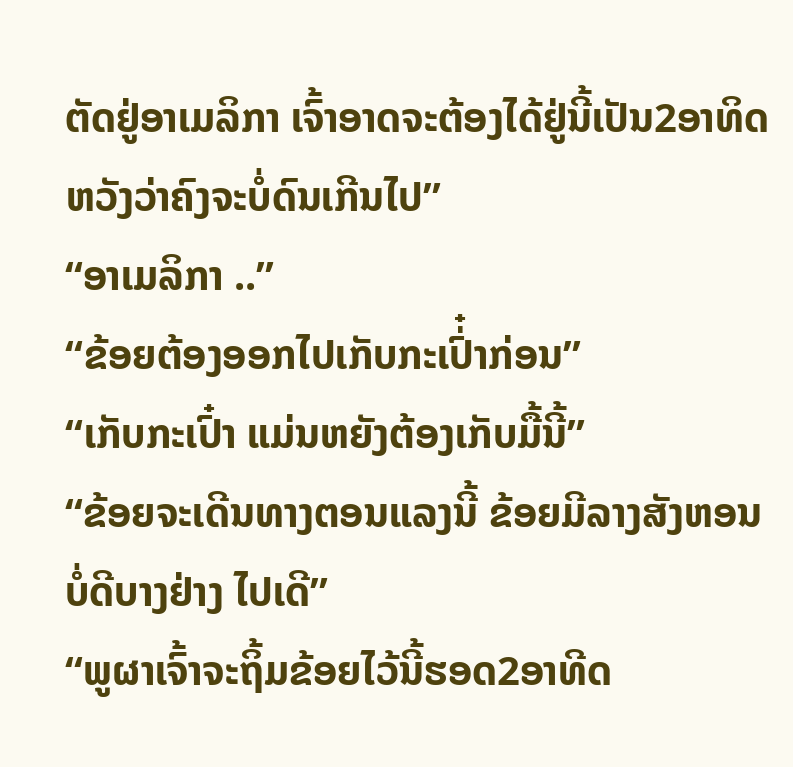ຕັດຢູ່ອາເມລິກາ ເຈົ້າອາດຈະຕ້ອງໄດ້ຢູ່ນີ້ເປັນ2ອາທິດ ຫວັງວ່າຄົງຈະບໍ່ດົນເກີນໄປ”
“ອາເມລິກາ ..”
“ຂ້ອຍຕ້ອງອອກໄປເກັບກະເປົ່໋າກ່ອນ”
“ເກັບກະເປົ໋າ ແມ່ນຫຍັງຕ້ອງເກັບມື້ນີ້”
“ຂ້ອຍຈະເດີນທາງຕອນແລງນີ້ ຂ້ອຍມີລາງສັງຫອນບໍ່ດີບາງຢ່າງ ໄປເດີ”
“ພູຜາເຈົ້າຈະຖິ້ມຂ້ອຍໄວ້ນີ້ຮອດ2ອາທີດ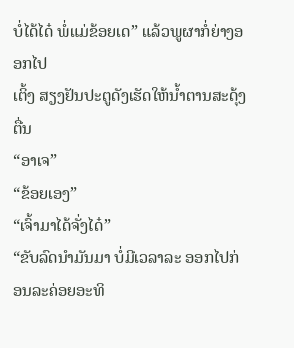ບໍ່ໄດ້ໄດ໋ ພໍ່ແມ່ຂ້ອຍເດ” ແລ້ວພູຜາກໍ່ຍ່າງອອກໄປ
ເຕິ້ງ ສຽງຢັນປະຕູດັງເຮັດໃຫ້ນໍ້າຕານສະດຸ້ງຕື່ນ
“ອາເຈ”
“ຂ້ອຍເອງ”
“ເຈົ້າມາໄດ້ຈັ່ງໄດ໋”
“ຂັບລົດນໍາມັນມາ ບໍ່ມີເວລາລະ ອອກໄປກ່ອນລະຄ່ອຍອະທິ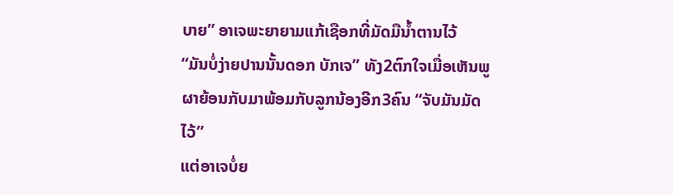ບາຍ” ອາເຈພະຍາຍາມແກ້ເຊືອກທີ່ມັດມືນໍ້າຕານໄວ້
“ມັນບໍ່ງ່າຍປານນັ້ນດອກ ບັກເຈ” ທັງ2ຕົກໃຈເມື່ອເຫັນພູຜາຍ້ອນກັບມາພ້ອມກັບລູກນ້ອງອີກ3ຄົນ “ຈັບມັນມັດໄວ້”
ແຕ່ອາເຈບໍ່ຍ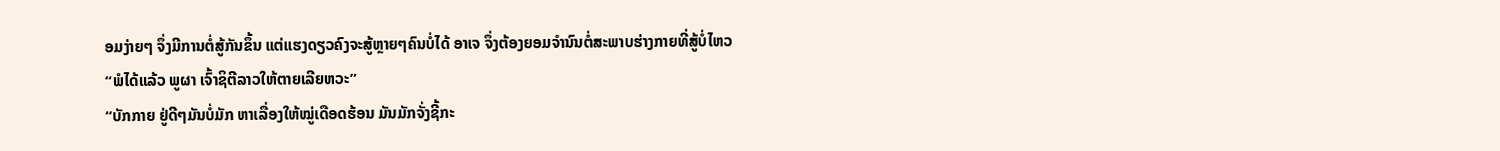ອມງ່າຍໆ ຈຶ່ງມີການຕໍ່ສູ້ກັນຂຶ້ນ ແຕ່ແຮງດຽວຄົງຈະສູ້ຫຼາຍໆຄົນບໍ່ໄດ້ ອາເຈ ຈຶ່ງຕ້ອງຍອມຈໍານົນຕໍ່ສະພາບຮ່າງກາຍທີ່ສູ້ບໍ່ໄຫວ
“ພໍໄດ້ແລ້ວ ພູຜາ ເຈົ້າຊິຕີລາວໃຫ້ຕາຍເລີຍຫວະ”
“ບັກກາຍ ຢູ່ດີໆມັນບໍ່ມັກ ຫາເລື່ອງໃຫ້ໝູ່ເດືອດຮ້ອນ ມັນມັກຈັ່ງຊີ້ກະ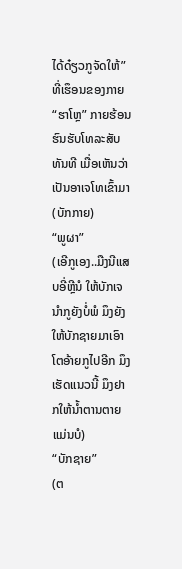ໄດ້ດ໋ຽວກູຈັດໃຫ້”
ທີ່ເຮຶອນຂອງກາຍ
“ຮາໂຫຼ” ກາຍຮ້ອນຮົນຮັບໂທລະສັບທັນທີ ເມື່ອເຫັນວ່າເປັນອາເຈໂທເຂົ້າມາ
(ບັກກາຍ)
“ພູຜາ”
(ເອີກູເອງ..ມືງນີແສບອີ່ຫຼີນໍ ໃຫ້ບັກເຈນໍາກູຍັງບໍ່ພໍ ມຶງຍັງໃຫ້ບັກຊາຍມາເອົາໂຕອ້າຍກູໄປອີກ ມຶງເຮັດແນວນີ້ ມຶງຢາກໃຫ້ນໍ້າຕານຕາຍແມ່ນບໍ)
“ບັກຊາຍ”
(ຕ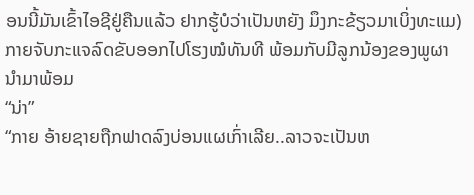ອນນີ້ມັນເຂົ້າໄອຊີຢູ່ຄືນແລ້ວ ຢາກຮູ້ບໍວ່າເປັນຫຍັງ ມຶງກະຂ້ຽວມາເບິ່ງທະແມ)
ກາຍຈັບກະແຈລົດຂັບອອກໄປໂຮງໝໍທັນທີ ພ້ອມກັບມີລູກນ້ອງຂອງພູຜານໍາມາພ້ອມ
“ນ່າ”
“ກາຍ ອ້າຍຊາຍຖືກຟາດລົງບ່ອນແຜເກົ່າເລີຍ..ລາວຈະເປັນຫ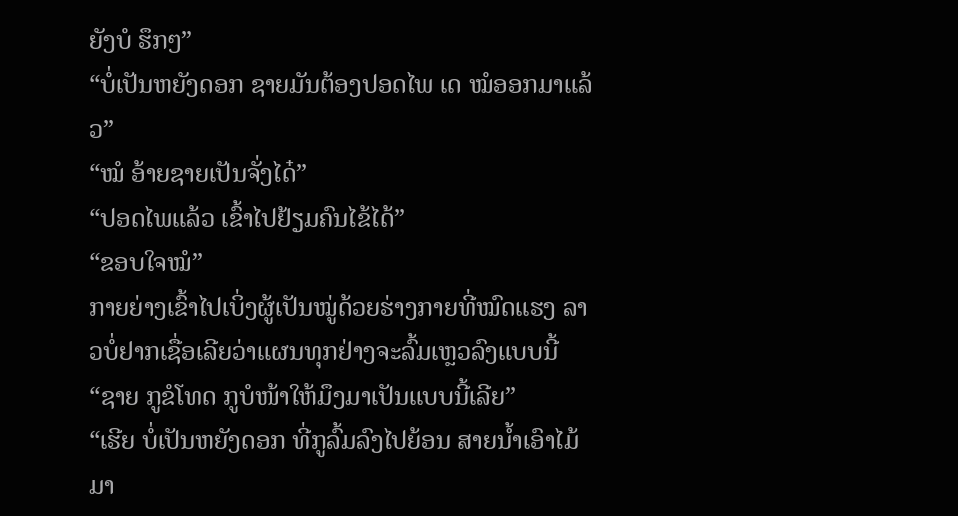ຍັງບໍ ຮຶກໆ”
“ບໍ່ເປັນຫຍັງດອກ ຊາຍມັນຕ້ອງປອດໄພ ເດ ໝໍອອກມາແລ້ວ”
“ໝໍ ອ້າຍຊາຍເປັນຈັ່ງໄດ໋”
“ປອດໄພແລ້ວ ເຂົ້າໄປຢ້ຽມຄົນໄຂ້ໄດ້”
“ຂອບໃຈໝໍ”
ກາຍຍ່າງເຂົ້າໄປເບິ່ງຜູ້ເປັນໝູ່ດ້ວຍຮ່າງກາຍທີ່ໝົດແຮງ ລາວບໍ່ຢາກເຊື່ອເລີຍວ່າແຜນທຸກຢ່າງຈະລົ້ມເຫຼວລົງແບບນີ້
“ຊາຍ ກູຂໍໂທດ ກູບໍໜ້າໃຫ້ມຶງມາເປັນແບບນີ້ເລີຍ”
“ເຮີຍ ບໍ່ເປັນຫຍັງດອກ ທີ່ກູລົ້ມລົງໄປຍ້ອນ ສາຍນໍ້າເອົາໄມ້ມາ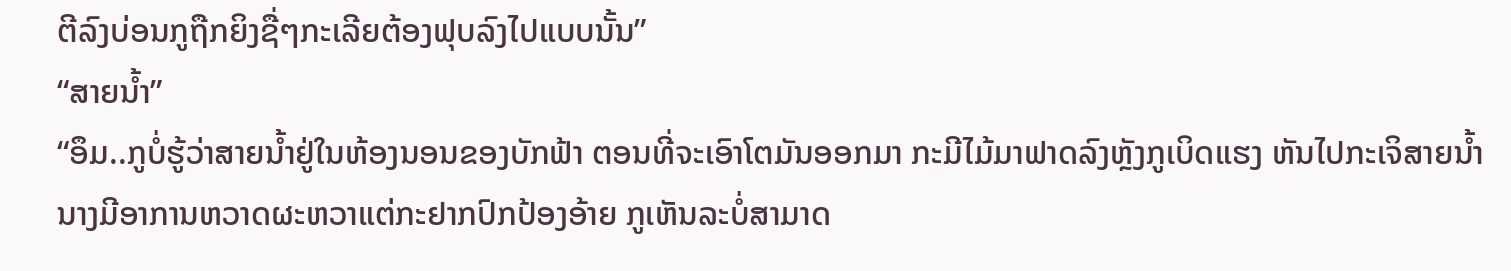ຕີລົງບ່ອນກູຖືກຍິງຊື່ໆກະເລີຍຕ້ອງຟຸບລົງໄປແບບນັ້ນ”
“ສາຍນໍ້າ”
“ອຶມ..ກູບໍ່ຮູ້ວ່າສາຍນໍ້າຢູ່ໃນຫ້ອງນອນຂອງບັກຟ້າ ຕອນທີ່ຈະເອົາໂຕມັນອອກມາ ກະມີໄມ້ມາຟາດລົງຫຼັງກູເບິດແຮງ ຫັນໄປກະເຈິສາຍນໍ້າ ນາງມີອາການຫວາດຜະຫວາແຕ່ກະຢາກປົກປ້ອງອ້າຍ ກູເຫັນລະບໍ່ສາມາດ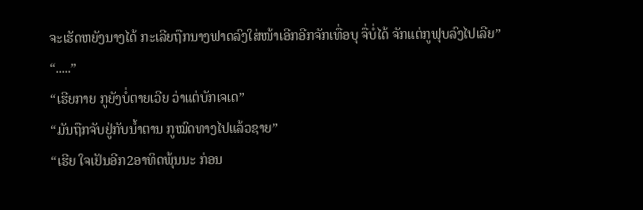ຈະເຮັດຫຍັງນາງໄດ້ ກະເລີຍຖືກນາງຟາດລົງໃສ່ໜ້າເອີກອີກຈັກເທື່ອບຸ ຈື່ບໍ່ໄດ້ ຈັກແຕ່ກູຟຸບລົງໄປເລີຍ”
“.....”
“ເຮີຍກາຍ ກູຍັງບໍ່ຕາຍເວີຍ ວ່າແຕ່ບັກເຈເດ”
“ມັນຖືກຈັບຢູ່ກັບນໍ້າຕານ ກູໝົດທາງໄປແລ້ວຊາຍ”
“ເຮີຍ ໃຈເຢັນອີກ2ອາທິດພຸ້ນນະ ກ່ອນ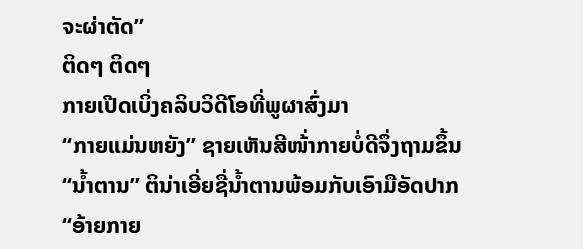ຈະຜ່າຕັດ”
ຕິດໆ ຕິດໆ
ກາຍເປີດເບິ່ງຄລິບວິດີໂອທີ່ພູຜາສົ່ງມາ
“ກາຍແມ່ນຫຍັງ” ຊາຍເຫັນສີໜ້່າກາຍບໍ່ດີຈຶ່ງຖາມຂຶ້ນ
“ນໍ້າຕານ” ຕິນ່າເອີ່ຍຊື່ນໍ້າຕານພ້ອມກັບເອົາມືອັດປາກ “ອ້າຍກາຍ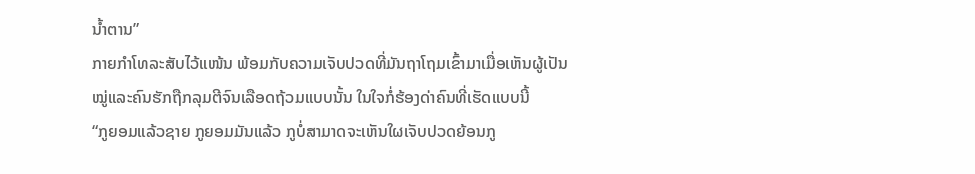ນໍ້າຕານ”
ກາຍກໍາໂທລະສັບໄວ້ແໜ້ນ ພ້ອມກັບຄວາມເຈັບປວດທີ່ມັນຖາໂຖມເຂົ້າມາເມື່ອເຫັນຜູ້ເປັນໝູ່ແລະຄົນຮັກຖືກລຸມຕີຈົນເລືອດຖ້ວມແບບນັ້ນ ໃນໃຈກໍ່ຮ້ອງດ່າຄົນທີ່ເຮັດແບບນີ້
“ກູຍອມແລ້ວຊາຍ ກູຍອມມັນແລ້ວ ກູບໍ່ສາມາດຈະເຫັນໃຜເຈັບປວດຍ້ອນກູ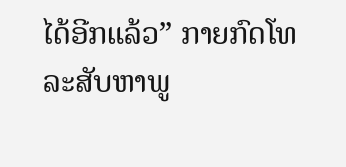ໄດ້ອີກແລ້ວ” ກາຍກົດໂທລະສັບຫາພູ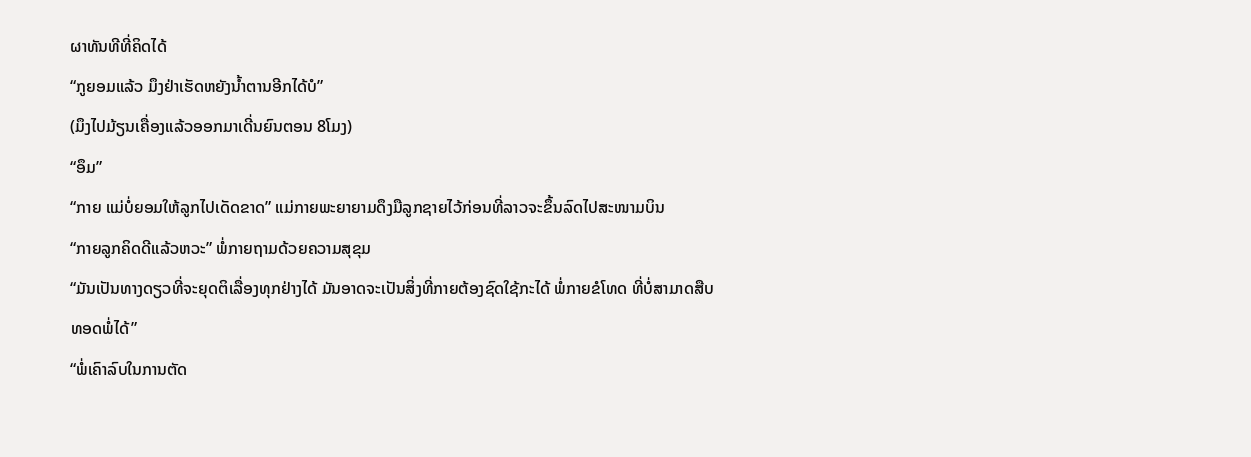ຜາທັນທີທີ່ຄິດໄດ້
“ກູຍອມແລ້ວ ມຶງຢ່າເຮັດຫຍັງນໍ້າຕານອີກໄດ້ບໍ”
(ມຶງໄປມ້ຽນເຄື່ອງແລ້ວອອກມາເດີ່ນຍົນຕອນ 8ໂມງ)
“ອຶມ”
“ກາຍ ແມ່ບໍ່ຍອມໃຫ້ລູກໄປເດັດຂາດ” ແມ່ກາຍພະຍາຍາມດຶງມືລູກຊາຍໄວ້ກ່ອນທີ່ລາວຈະຂຶ້ນລົດໄປສະໜາມບິນ
“ກາຍລູກຄິດດີແລ້ວຫວະ” ພໍ່ກາຍຖາມດ້ວຍຄວາມສຸຂຸມ
“ມັນເປັນທາງດຽວທີ່ຈະຍຸດຕິເລື່ອງທຸກຢ່າງໄດ້ ມັນອາດຈະເປັນສິ່ງທີ່ກາຍຕ້ອງຊົດໃຊ້ກະໄດ້ ພໍ່ກາຍຂໍໂທດ ທີ່ບໍ່ສາມາດສືບທອດພໍ່ໄດ້”
“ພໍ່ເຄົາລົບໃນການຕັດ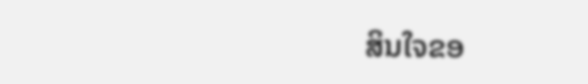ສິນໃຈຂອ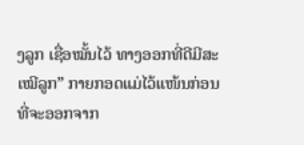ງລູກ ເຊື່ອໝັ້ນໄວ້ ທາງອອກທີ່ດີມີສະເໝີລູກ” ກາຍກອດແມ່ໄວ້ແໜ້ນກ່ອນທີ່ຈະອອກຈາກ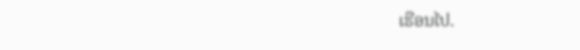ເຮືອນໄປ.